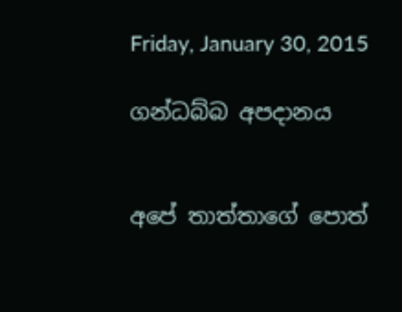Friday, January 30, 2015

ගන්ධබ්බ අපදානය


අපේ තාත්තාගේ පොත්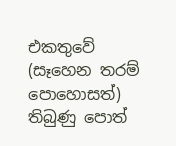එකතුවේ (සෑහෙන තරම් පොහොසත්) තිබුණු පොත්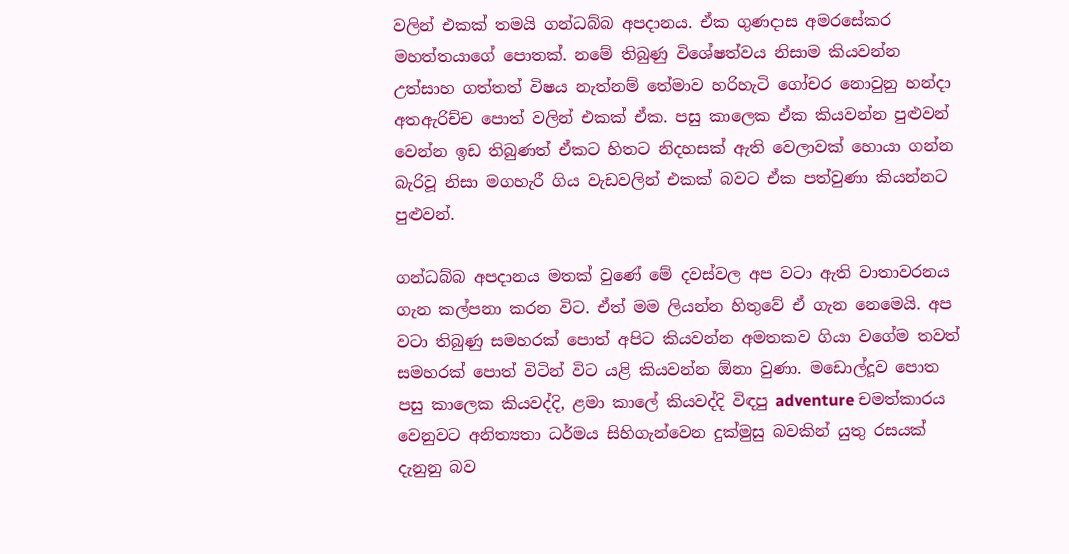වලින් එකක් තමයි ගන්ධබ්බ අපදානය. ඒක ගුණදාස අමරසේකර මහත්තයාගේ පොතක්. නමේ තිබුණු විශේෂත්වය නිසාම කියවන්න උත්සාහ ගත්තත් විෂය නැත්නම් තේමාව හරිහැටි ගෝචර නොවුනු හන්දා අතඇරිච්ච පොත් වලින් එකක් ඒක. පසු කාලෙක ඒක කියවන්න පුළුවන් වෙන්න ඉඩ තිබුණත් ඒකට හිතට නිදහසක් ඇති වෙලාවක් හොයා ගන්න බැරිවූ නිසා මගහැරී ගිය වැඩවලින් එකක් බවට ඒක පත්වුණා කියන්නට පුළුවන්.

ගන්ධබ්බ අපදානය මතක් වුණේ මේ දවස්වල අප වටා ඇති වාතාවරනය ගැන කල්පනා කරන විට. ඒත් මම ලියන්න හිතුවේ ඒ ගැන නෙමෙයි. අප වටා තිබුණු සමහරක් පොත් අපිට කියවන්න අමතකව ගියා වගේම තවත් සමහරක් පොත් විටින් විට යළි කියවන්න ඕනා වුණා. මඩොල්දූව පොත පසු කාලෙක කියවද්දි, ළමා කාලේ කියවද්දි විඳපු adventure චමත්කාරය වෙනුවට අනිත්‍යතා ධර්මය සිහිගැන්වෙන දුක්මුසු බවකින් යුතු රසයක් දැනුනු බව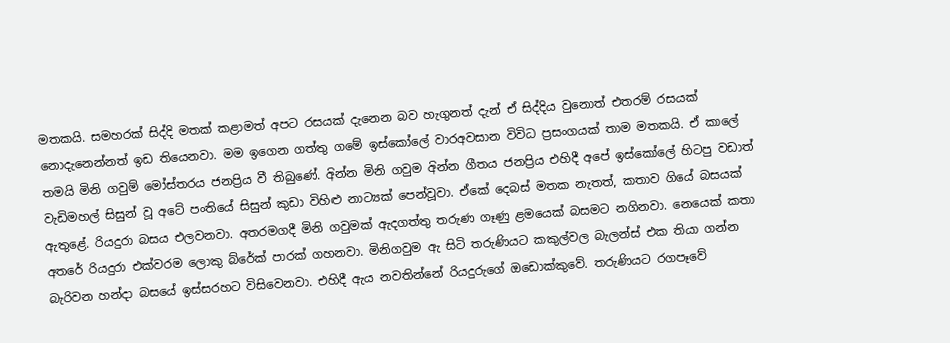මතකයි. සමහරක් සිද්දි මතක් කළාමත් අපට රසයක් දැනෙන බව හැගුනත් දැන් ඒ සිද්දිය වුනොත් එතරම් රසයක් නොදැනෙන්නත් ඉඩ තියෙනවා. මම ඉගෙන ගත්තු ගමේ ඉස්කෝලේ වාරඅවසාන විවිධ ප්‍රසංගයක් තාම මතකයි. ඒ කාලේ තමයි මිනි ගවුම් මෝස්තරය ජනප්‍රිය වී තිබුණේ. අින්න මිනි ගවුම අින්න ගීතය ජනප්‍රිය එහිදී අපේ ඉස්කෝලේ හිටපු වඩාත් වැඩිමහල් සිසුන් වූ අටේ පංතියේ සිසුන් කුඩා විහිළු නාට්‍යක් පෙන්වූවා. ඒකේ දෙබස් මතක නැතත්, කතාව ගියේ බසයක් ඇතුළේ. රියදුරා බසය එලවනවා. අතරමගදී මිනි ගවුමක් ඇදගත්තු තරුණ ගෑණු ළමයෙක් බසමට නගිනවා. නෙයෙක් කතා අතරේ රියදුරා එක්වරම ලොකු බ්රේක් පාරක් ගහනවා. මිනිගවුම ඇ සිටි තරුණියට කකුල්වල බැලන්ස් එක තියා ගන්න බැරිවන හන්දා බසයේ ඉස්සරහට විසිවෙනවා. එහිදී ඇය නවතින්නේ රියදුරුගේ ඔඩොක්කුවේ. තරුණියට රගපෑවේ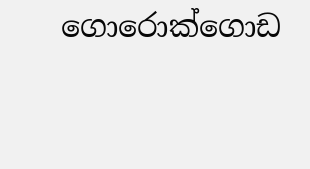ගොරොක්ගොඩ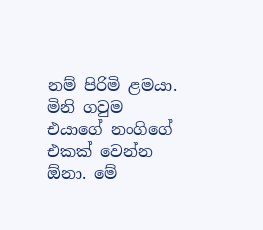නම් පිරිමි ළමයා. මිනි ගවුම එයාගේ නංගිගේ එකක් වෙන්න ඕනා. මේ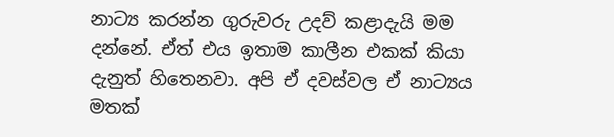නාට්‍ය කරන්න ගුරුවරු උදව් කළාදැයි මම දන්නේ. ඒත් එය ඉතාම කාලීන එකක් කියා දැනුත් හිතෙනවා. අපි ඒ දවස්වල ඒ නාට්‍යය මතක්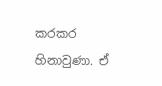කරකර හිනාවුණා. ඒ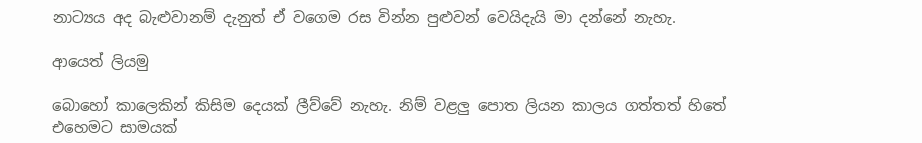නාට්‍යය අද බැළුවානම් දැනුත් ඒ වගෙම රස වින්න පුළුවන් වෙයිදැයි මා දන්නේ නැහැ.

ආයෙත් ලියමු

බොහෝ කාලෙකින් කිසිම දෙයක් ලීව්වේ නැහැ. නිම් වළලු පොත ලියන කාලය ගත්තත් හිතේ එහෙමට සාමයක්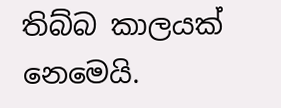තිබ්බ කාලයක් නෙමෙයි.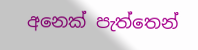අනෙක් පැත්තෙන්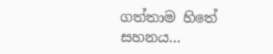ගත්තාම හිතේ සහනය...